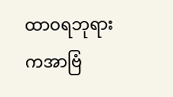ထာဝရဘုရားကအာဗြံ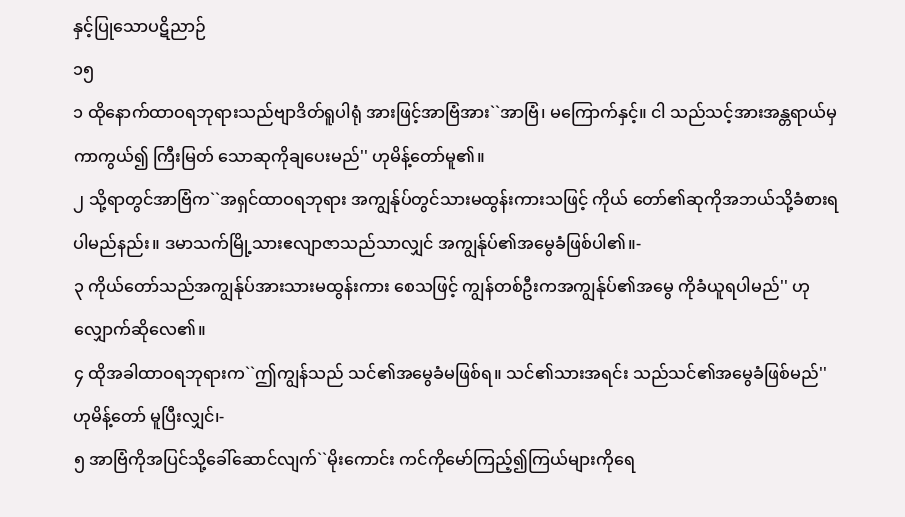နှင့်ပြုသောပဋိညာဉ်
၁၅
၁ ထိုနောက်ထာဝရဘုရားသည်ဗျာဒိတ်ရူပါရုံ အားဖြင့်အာဗြံအား``အာဗြံ၊ မကြောက်နှင့်။ ငါ သည်သင့်အားအန္တရာယ်မှကာကွယ်၍ ကြီးမြတ် သောဆုကိုချပေးမည်'' ဟုမိန့်တော်မူ၏။
၂ သို့ရာတွင်အာဗြံက``အရှင်ထာဝရဘုရား အကျွန်ုပ်တွင်သားမထွန်းကားသဖြင့် ကိုယ် တော်၏ဆုကိုအဘယ်သို့ခံစားရပါမည်နည်း။ ဒမာသက်မြို့သားဧလျာဇာသည်သာလျှင် အကျွန်ုပ်၏အမွေခံဖြစ်ပါ၏။-
၃ ကိုယ်တော်သည်အကျွန်ုပ်အားသားမထွန်းကား စေသဖြင့် ကျွန်တစ်ဦးကအကျွန်ုပ်၏အမွေ ကိုခံယူရပါမည်'' ဟုလျှောက်ဆိုလေ၏။
၄ ထိုအခါထာဝရဘုရားက``ဤကျွန်သည် သင်၏အမွေခံမဖြစ်ရ။ သင်၏သားအရင်း သည်သင်၏အမွေခံဖြစ်မည်'' ဟုမိန့်တော် မူပြီးလျှင်၊-
၅ အာဗြံကိုအပြင်သို့ခေါ်ဆောင်လျက်``မိုးကောင်း ကင်ကိုမော်ကြည့်၍ကြယ်များကိုရေ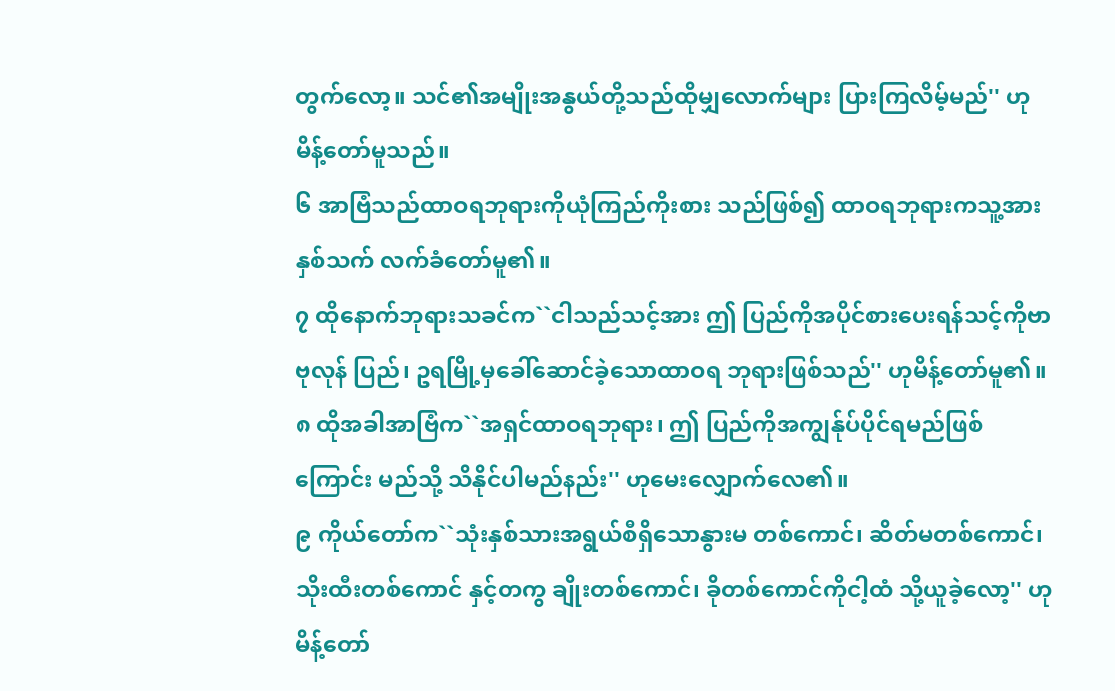တွက်လော့။ သင်၏အမျိုးအနွယ်တို့သည်ထိုမျှလောက်များ ပြားကြလိမ့်မည်'' ဟုမိန့်တော်မူသည်။
၆ အာဗြံသည်ထာဝရဘုရားကိုယုံကြည်ကိုးစား သည်ဖြစ်၍ ထာဝရဘုရားကသူ့အားနှစ်သက် လက်ခံတော်မူ၏။
၇ ထိုနောက်ဘုရားသခင်က``ငါသည်သင့်အား ဤ ပြည်ကိုအပိုင်စားပေးရန်သင့်ကိုဗာဗုလုန် ပြည်၊ ဥရမြို့မှခေါ်ဆောင်ခဲ့သောထာဝရ ဘုရားဖြစ်သည်'' ဟုမိန့်တော်မူ၏။
၈ ထိုအခါအာဗြံက``အရှင်ထာဝရဘုရား၊ ဤ ပြည်ကိုအကျွန်ုပ်ပိုင်ရမည်ဖြစ်ကြောင်း မည်သို့ သိနိုင်ပါမည်နည်း'' ဟုမေးလျှောက်လေ၏။
၉ ကိုယ်တော်က``သုံးနှစ်သားအရွယ်စီရှိသောနွားမ တစ်ကောင်၊ ဆိတ်မတစ်ကောင်၊ သိုးထီးတစ်ကောင် နှင့်တကွ ချိုးတစ်ကောင်၊ ခိုတစ်ကောင်ကိုငါ့ထံ သို့ယူခဲ့လော့'' ဟုမိန့်တော်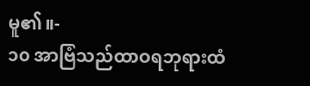မူ၏။-
၁၀ အာဗြံသည်ထာဝရဘုရားထံ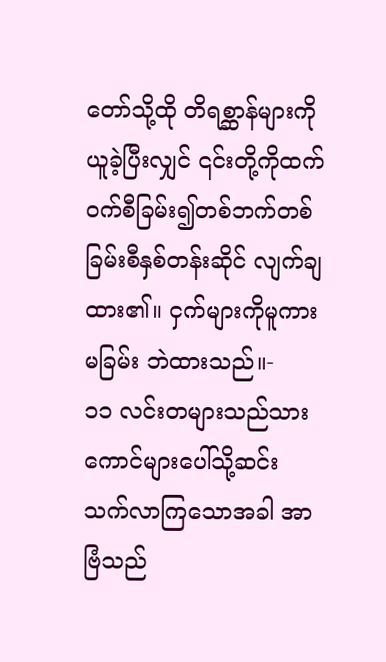တော်သို့ထို တိရစ္ဆာန်များကိုယူခဲ့ပြီးလျှင် ၎င်းတို့ကိုထက် ဝက်စီခြမ်း၍တစ်ဘက်တစ်ခြမ်းစီနှစ်တန်းဆိုင် လျက်ချထား၏။ ငှက်များကိုမူကားမခြမ်း ဘဲထားသည်။-
၁၁ လင်းတများသည်သားကောင်များပေါ်သို့ဆင်း သက်လာကြသောအခါ အာဗြံသည်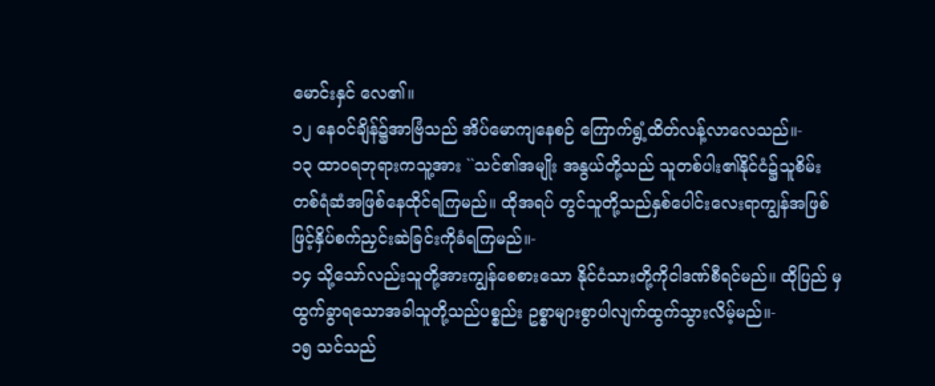မောင်းနှင် လေ၏။
၁၂ နေဝင်ချိန်၌အာဗြံသည် အိပ်မောကျနေစဉ် ကြောက်ရွံ့ထိတ်လန့်လာလေသည်။-
၁၃ ထာဝရဘုရားကသူ့အား ``သင်၏အမျိုး အနွယ်တို့သည် သူတစ်ပါး၏နိုင်ငံ၌သူစိမ်း တစ်ရံဆံအဖြစ်နေထိုင်ရကြမည်။ ထိုအရပ် တွင်သူတို့သည်နှစ်ပေါင်းလေးရာကျွန်အဖြစ် ဖြင့်နှိပ်စက်ညှင်းဆဲခြင်းကိုခံရကြမည်။-
၁၄ သို့သော်လည်းသူတို့အားကျွန်စေစားသော နိုင်ငံသားတို့ကိုငါဒဏ်စီရင်မည်။ ထိုပြည် မှထွက်ခွာရသောအခါသူတို့သည်ပစ္စည်း ဥစ္စာများစွာပါလျက်ထွက်သွားလိမ့်မည်။-
၁၅ သင်သည်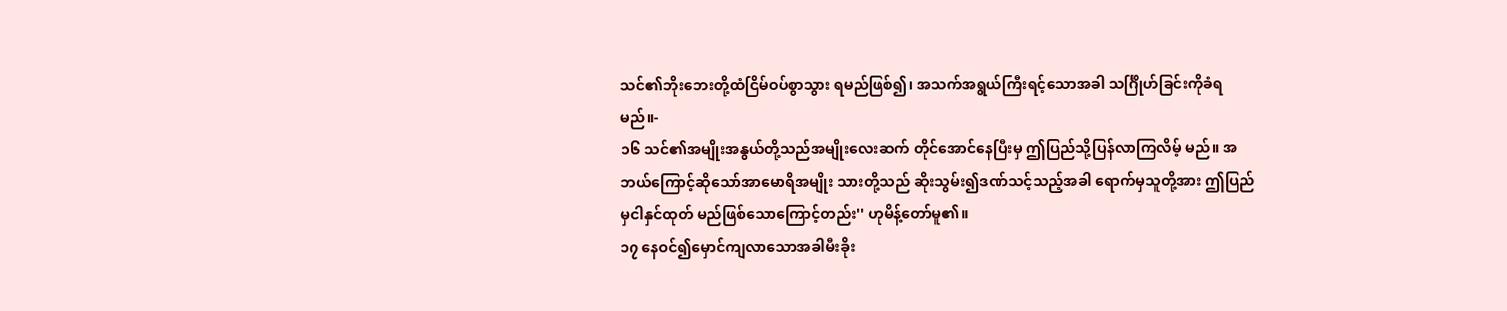သင်၏ဘိုးဘေးတို့ထံငြိမ်ဝပ်စွာသွား ရမည်ဖြစ်၍၊ အသက်အရွယ်ကြီးရင့်သောအခါ သင်္ဂြိုဟ်ခြင်းကိုခံရမည်။-
၁၆ သင်၏အမျိုးအနွယ်တို့သည်အမျိုးလေးဆက် တိုင်အောင်နေပြီးမှ ဤပြည်သို့ပြန်လာကြလိမ့် မည်။ အဘယ်ကြောင့်ဆိုသော်အာမောရိအမျိုး သားတို့သည် ဆိုးသွမ်း၍ဒဏ်သင့်သည့်အခါ ရောက်မှသူတို့အား ဤပြည်မှငါနှင်ထုတ် မည်ဖြစ်သောကြောင့်တည်း'' ဟုမိန့်တော်မူ၏။
၁၇ နေဝင်၍မှောင်ကျလာသောအခါမီးခိုး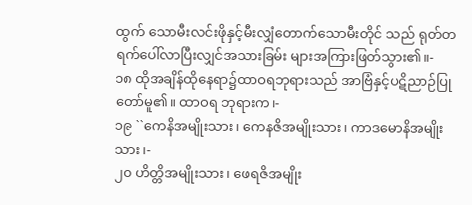ထွက် သောမီးလင်းဖိုနှင့်မီးလျှံတောက်သောမီးတိုင် သည် ရုတ်တရက်ပေါ်လာပြီးလျှင်အသားခြမ်း များအကြားဖြတ်သွား၏။-
၁၈ ထိုအချိန်ထိုနေရာ၌ထာဝရဘုရားသည် အာဗြံနှင့်ပဋိညာဉ်ပြုတော်မူ၏။ ထာဝရ ဘုရားက၊-
၁၉ ``ကေနိအမျိုးသား၊ ကေနဇိအမျိုးသား၊ ကာဒမောနိအမျိုးသား၊-
၂၀ ဟိတ္တိအမျိုးသား၊ ဖေရဇိအမျိုး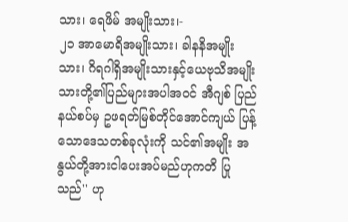သား၊ ရေဖိမ် အမျိုးသား၊-
၂၁ အာမောရိအမျိုးသား၊ ခါနနိအမျိုးသား၊ ဂိရဂါရှိအမျိုးသားနှင့်ယေဗုသိအမျိုး သားတို့၏ပြည်များအပါအဝင် အီဂျစ် ပြည်နယ်စပ်မှ ဥဖရတ်မြစ်တိုင်အောင်ကျယ် ပြန့်သောဒေသတစ်ခုလုံးကို သင်၏အမျိုး အနွယ်တို့အားငါပေးအပ်မည်ဟုကတိ ပြုသည်'' ဟု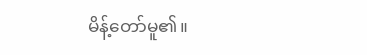မိန့်တော်မူ၏။